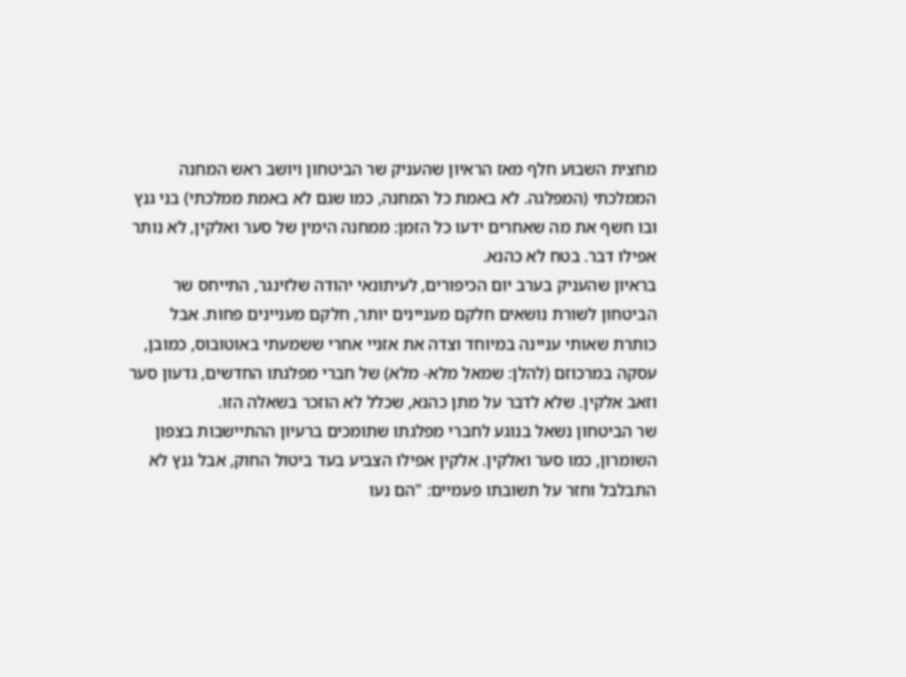מחצית השבוע חלף מאז הראיון שהעניק שר הביטחון ויושב ראש המחנה הממלכתי (המפלגה. לא באמת כל המחנה, כמו שגם לא באמת ממלכתי) בני גנץ ובו חשף את מה שאחרים ידעו כל הזמן: ממחנה הימין של סער ואלקין, לא נותר אפילו דבר. בטח לא כהנא.
בראיון שהעניק בערב יום הכיפורים, לעיתונאי יהודה שלזינגר, התייחס שר הביטחון לשורת נושאים חלקם מעניינים יותר, חלקם מעניינים פחות. אבל כותרת שאותי עניינה במיוחד וצדה את אזניי אחרי ששמעתי באוטובוס, כמובן, עסקה במרכוזם (להלן: שמאל מלא- מלא) של חברי מפלגתו החדשים, גדעון סער וזאב אלקין. שלא לדבר על מתן כהנא, שכלל לא הוזכר בשאלה הזו.
שר הביטחון נשאל בנוגע לחברי מפלגתו שתומכים ברעיון ההתיישבות בצפון השומרון, כמו סער ואלקין. אלקין אפילו הצביע בעד ביטול החוק, אבל גנץ לא התבלבל וחזר על תשובתו פעמיים: "הם נעו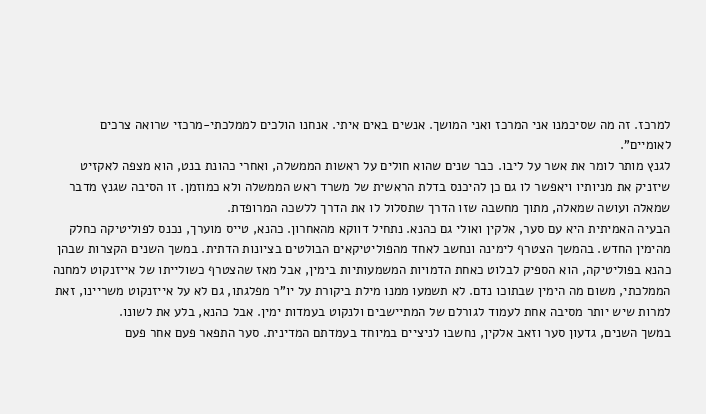למרכז. זה מה שסיכמנו אני המרכז ואני המושך. אנשים באים איתי. אנחנו הולכים לממלכתי-מרכזי שרואה צרכים לאומיים".
לגנץ מותר לומר את אשר על ליבו. כבר שנים שהוא חולים על ראשות הממשלה, ואחרי כהונת בנט, הוא מצפה לאקזיט שיזניק את מניותיו ויאפשר לו גם כן להיכנס בדלת הראשית של משרד ראש הממשלה ולא כמוזמן. זו הסיבה שגנץ מדבר שמאלה ועושה שמאלה, מתוך מחשבה שזו הדרך שתסלול לו את הדרך ללשכה המרופדת.
הבעיה האמיתית היא עם סער, אלקין ואולי גם כהנא. נתחיל דווקא מהאחרון. כהנא, טייס מוערך, נכנס לפוליטיקה כחלק מהימין החדש. בהמשך הצטרף לימינה ונחשב לאחד מהפוליטיקאים הבולטים בציונות הדתית. במשך השנים הקצרות שבהן כהנא בפוליטיקה, הוא הספיק לבלוט כאחת הדמויות המשמעותיות בימין, אבל מאז שהצטרף כשולייתו של אייזנקוט למחנה הממלכתי, משום מה הימין שבתוכו נדם. לא תשמעו ממנו מילת ביקורת על יו"ר מפלגתו, גם לא על אייזנקוט משריינו, זאת למרות שיש יותר מסיבה אחת לעמוד לגורלם של המתיישבים ולנקוט בעמדות ימין. אבל כהנא, בלע את לשונו.
במשך השנים, גדעון סער וזאב אלקין, נחשבו לניציים במיוחד בעמדתם המדינית. סער התפאר פעם אחר פעם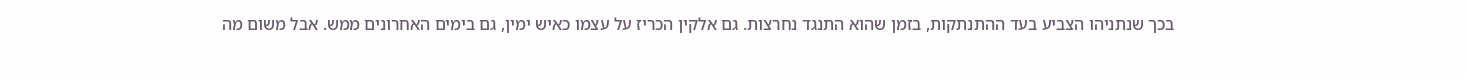בכך שנתניהו הצביע בעד ההתנתקות, בזמן שהוא התנגד נחרצות. גם אלקין הכריז על עצמו כאיש ימין, גם בימים האחרונים ממש. אבל משום מה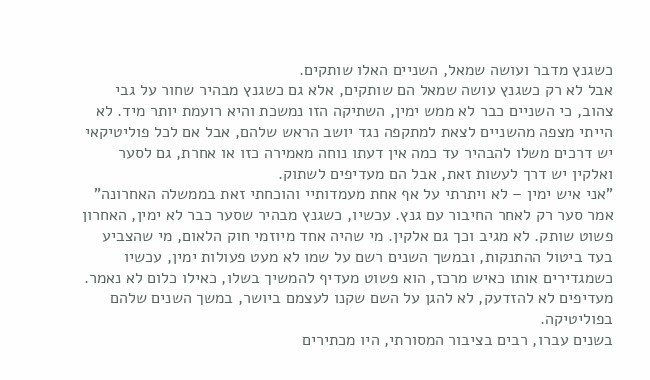כשגנץ מדבר ועושה שמאל, השניים האלו שותקים.
אבל לא רק כשגנץ עושה שמאל הם שותקים, אלא גם כשגנץ מבהיר שחור על גבי צהוב, כי השניים כבר לא ממש ימין, השתיקה הזו נמשכת והיא רועמת יותר מיד. לא הייתי מצפה מהשניים לצאת למתקפה נגד יושב הראש שלהם, אבל אם לכל פוליטיקאי יש דרכים משלו להבהיר עד כמה אין דעתו נוחה מאמירה כזו או אחרת, גם לסער ואלקין יש דרך לעשות זאת, אבל הם מעדיפים לשתוק.
"אני איש ימין – לא ויתרתי על אף אחת מעמדותיי והוכחתי זאת בממשלה האחרונה" אמר סער רק לאחר החיבור עם גנץ. עכשיו, כשגנץ מבהיר שסער כבר לא ימין, האחרון פשוט שותק. לא מגיב וכך גם אלקין. מי שהיה אחד מיוזמי חוק הלאום, מי שהצביע בעד ביטול ההתנקות, ובמשך השנים רשם על שמו לא מעט פעולות ימין, עכשיו כשמגדירים אותו כאיש מרכז, הוא פשוט מעדיף להמשיך בשלו, כאילו כלום לא נאמר. מעדיפים לא להזדעק, לא להגן על השם שקנו לעצמם ביושר, במשך השנים שלהם בפוליטיקה.
בשנים עברו, רבים בציבור המסורתי, היו מכתירים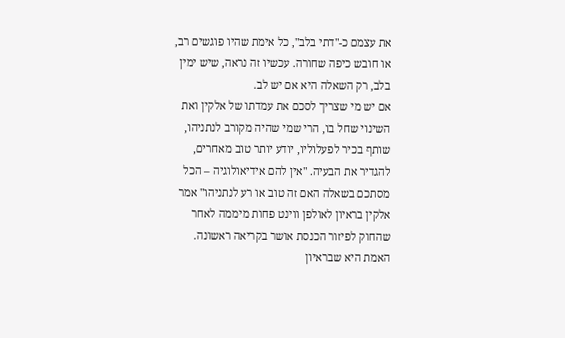את עצמם כ-"דתי בלב", כל אימת שהיו פוגשים רב, או חובש כיפה שחורה. עכשיו זה נראה, שיש ימין בלב, רק השאלה היא אם יש לב.
אם יש מי שצריך לסכם את עמדתו של אלקין ואת השינוי שחל בו, הרי שמי שהיה מקורב לנתניהו, שותף בכיר לפעלוליו, יודע יותר טוב מאחרים, להגדיר את הבעיה. "אין להם אידיאולוגיה – הכל מסתכם בשאלה האם זה טוב או רע לנתניהו" אמר אלקין בראיון לאולפן ווינט פחות מיממה לאחר שהחוק לפיזור הכנסת אושר בקריאה ראשונה.
האמת היא שבראיון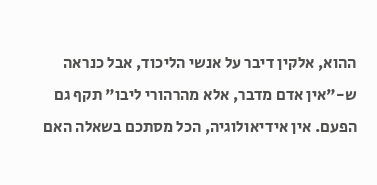ההוא, אלקין דיבר על אנשי הליכוד, אבל כנראה ש-"אין אדם מדבר, אלא מהרהורי ליבו" תקף גם הפעם. אין אידיאולוגיה, הכל מסתכם בשאלה האם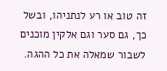זה טוב או רע לנתניהו, ובשל כך, גם סער וגם אלקין מוכנים לשבור שמאלה את כל ההגה.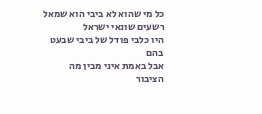כל מי שהוא לא ביבי הוא שמאל
רשעים שונאי ישראל
היו כלבי פודל של ביבי שבעט בהם
אבל באמת איני מבין מה הציבור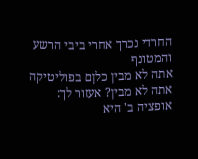החרדי נכרך אחרי ביבי הרשע והמטונף
אתה לא מבין כלןם בפוליטיקה
אתה לא מבין? אעזור לך:
אופציה ב' היא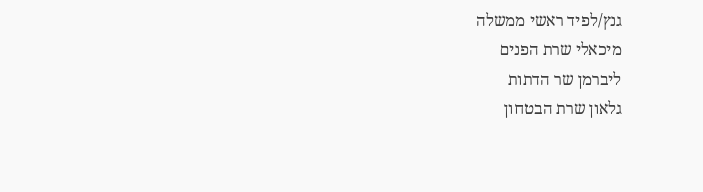גנץ/לפיד ראשי ממשלה
מיכאלי שרת הפנים
ליברמן שר הדתות
גלאון שרת הבטחון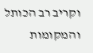וקריב רב הכותל והמקומות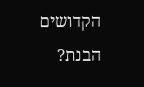הקדושים
הבנת?